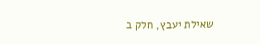שאילת יעבץ, חלק ב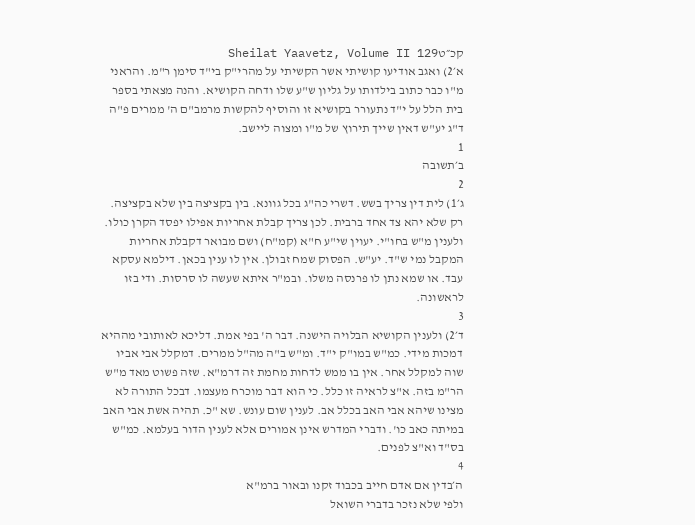קכ״טSheilat Yaavetz, Volume II 129
א׳2) ואגב אודיעו קושיתי אשר הקשיתי על מהרי"ק בי"ד סימן ר"מ. והראני מ"ו כבר כתוב בילדותו על גליון ש"ע שלו ודחה הקושיא. והנה מצאתי בספר בית הלל על י"ד נתעורר בקושיא זו והוסיף להקשות מרמב"ם ה' ממרים פ"ה ד"ג יע"ש דאין שייך תירוץ של מ"ו ומצוה ליישב.
1
ב׳תשובה
2
ג׳1) לית דין צריך בשש. דשרי כה"ג בכל גוונא. בין בקציצה בין שלא בקציצה. רק שלא יהא צד אחד ברבית. לכן צריך קבלת אחריות אפילו יפסד הקרן כולו. ולענין מ"ש בחו"י. יעוין שי"ע ח"א (קמ"ח) ושם מבואר דקבלת אחריות המקבל נמי ש"ד. יע"ש. הפסוק שמח זבולן. אין לו ענין בכאן. דילמא עסקא עבד. או שמא נתן לו פרנסה משלו. ובמ"ר איתא שעשה לו סרסות. ודי בזו לראשונה.
3
ד׳2) ולענין הקושיא הבלויה הישנה. דבר ה' בפי אמת. דליכא לאותובי מההיא דמכות מידי. כמ"ש במו"ק י"ד. ומ"ש ב"ה מה"ל ממרים. דמקלל אבי אביו שוה למקלל אחר. אין בו ממש לדחות מחמת זה דרמ"א. שזה פשוט מאד מ"ש הר"מ בזה. א"צ לראיה זו כלל. כי הוא דבר מוכרח מעצמו. דבכל התורה לא מצינו שיהא אבי האב בכלל אב. לענין שום עונש. שא "כ. תהיה אשת אבי האב במיתה כאב כו'. ודברי המדרש אינן אמורים אלא לענין הדור בעלמא. כמ"ש בס"ד וא"צ לפנים.
4
ה׳בדין אם אדם חייב בכבוד זקנו ובאור ברמ"א
ולפי שלא נזכר בדברי השואל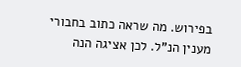בפירוש. מה שראה כתוב בחבורי מענין הנ"ל. לכן אציגה הנה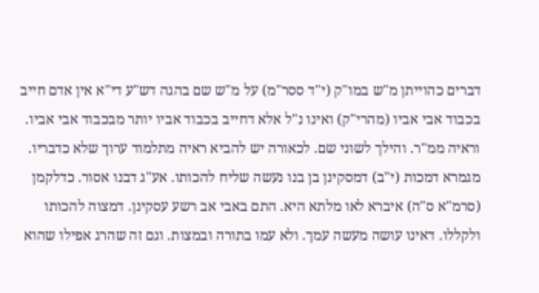דברים כהוייתן מ"ש במו"ק (י"ד ססר"מ) על מ"ש שם בהגה דש"ע די"א אין אדם חייב בכבוד אבי אביו (מהרי"ק) ואינו נ"ל אלא דחייב בכבוד אביו יותר מבכבוד אבי אביו. וראיה ממ"ר. והילך לשוני שם. לכאורה יש להביא ראיה מתלמוד ערוך שלא כדבריו. מגמרא דמכות (י"ב) דמסקינן בן בנו נעשה שליח להכותו. אע"ג דבנו אסור. כדלקמן (סרמ"א ס"ה) איברא לאו מלתא היא. התם באבי אב רשע עסקינן. דמצוה להכותו ולקללו. דאינו עושה מעשה עמך. ולא עמו בתורה ובמצות. וגם זה שהרג אפילו שהוא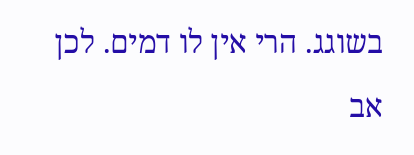בשוגג. הרי אין לו דמים. לכן אב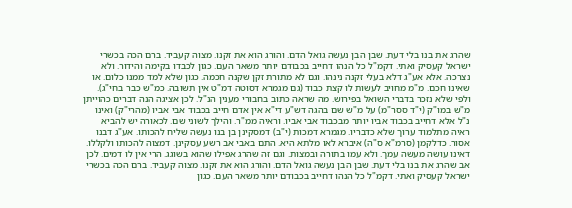שהרג את בנו בלי דעת. שבן הבן נעשה גואל הדם. והורג הוא את זקנו. מצוה קעביד. ברם הכה בכשרי ישראל קעסיק ואתי. דקמ"ל כל הנהו דחייב בכבודם יותר משאר העם. כגון לכבדו בקימה והידור. ולא נצרכה. אלא אע"ג דלא בעלי זקנה נינהו. וגם לא מתורת זקן שקנה חכמה. כגון שלא למד ממנו כלום. או שאינו חכם. מ"מ מחויב לעשות לו קצת כבוד (גם מגמרא דסוטה דמ"ט אין תשובה. כמ"ש כבר בחי"ג).
ולפי שלא נזכר בדברי השואל בפירוש. מה שראה כתוב בחבורי מענין הנ"ל. לכן אציגה הנה דברים כהוייתן מ"ש במו"ק (י"ד ססר"מ) על מ"ש שם בהגה דש"ע די"א אין אדם חייב בכבוד אבי אביו (מהרי"ק) ואינו נ"ל אלא דחייב בכבוד אביו יותר מבכבוד אבי אביו. וראיה ממ"ר. והילך לשוני שם. לכאורה יש להביא ראיה מתלמוד ערוך שלא כדבריו. מגמרא דמכות (י"ב) דמסקינן בן בנו נעשה שליח להכותו. אע"ג דבנו אסור. כדלקמן (סרמ"א ס"ה) איברא לאו מלתא היא. התם באבי אב רשע עסקינן. דמצוה להכותו ולקללו. דאינו עושה מעשה עמך. ולא עמו בתורה ובמצות. וגם זה שהרג אפילו שהוא בשוגג. הרי אין לו דמים. לכן אב שהרג את בנו בלי דעת. שבן הבן נעשה גואל הדם. והורג הוא את זקנו. מצוה קעביד. ברם הכה בכשרי ישראל קעסיק ואתי. דקמ"ל כל הנהו דחייב בכבודם יותר משאר העם. כגון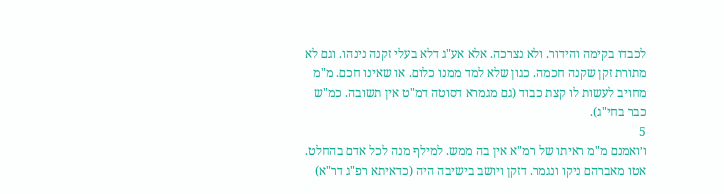לכבדו בקימה והידור. ולא נצרכה. אלא אע"ג דלא בעלי זקנה נינהו. וגם לא מתורת זקן שקנה חכמה. כגון שלא למד ממנו כלום. או שאינו חכם. מ"מ מחויב לעשות לו קצת כבוד (גם מגמרא דסוטה דמ"ט אין תשובה. כמ"ש כבר בחי"ג).
5
ו׳ואמנם מ"מ ראיתו של רמ"א אין בה ממש. למילף מנה לכל אדם בהחלט. אטו מאברהם ניקו ונגמר. דזקן ויושב בישיבה היה (כדאיתא רפ"ג דר"א)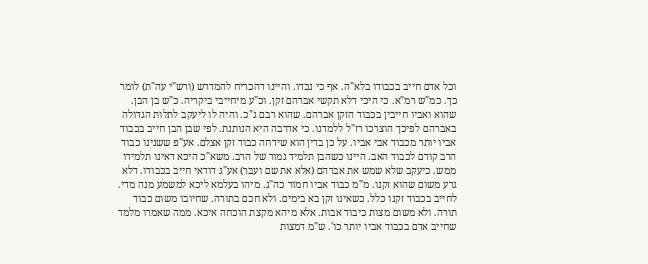וכל אדם חייב בכבודו בלא"ה. אף כי נכדו. והיינו דהכריח להמדרש (ורש"י עה"ת) לומר כך. כמ"ש רמ"א. כי היכי דלא תקשי אברהם זקן. וכ"ע מיחייבי ביקריה. כ"ש בן הבן. שהוא ואביו חייבין בכבוד הזקן אברהם. שהוא רבם ג"כ. והיה לו ליעקב לתלות הגדולה באברהם לפיכך הוצרכו רז"ל ללמדנו. כי אדרבה היא הנותנת. לפי שבן הבן חייב בכבוד אביו יותר מכבוד אבי אביו. על כן בדין הוא שידחה כבוד זקן אצלם. אע"פ ששנינו כבוד הרב קודם לכבוד האב. היינו כשהבן תלמיד גמור של הרב. משא"כ היכא דאינו תלמידו ממש. כיעקב שלא שמש את אברהם (אלא את שם ועבר) אע"ג דודאי חייב בכבודו. דלא גרע משום שהוא זקנו. מ"מ כבוד אביו חמור כה"ג. מיהו בעלמא ליכא למשמע מנה מדי. לחייב בכבוד זקנו כלל. כשאינו זקן בא בימים. ולא חכם בתורה. שחיובו משום כבוד תורה. ולא משום מצות כיבוד אבות. אלא מיהא מקצת הוכחה איכא. ממה שאמרו מלמד שחייב אדם בכבוד אביו יותר כו'. ש"מ דמצות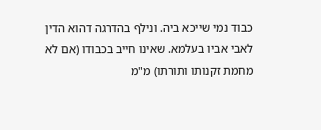כבוד נמי שייכא ביה. ונילף בהדרגה דהוא הדין לאבי אביו בעלמא. שאינו חייב בכבודו (אם לא מחמת זקנותו ותורתו) מ"מ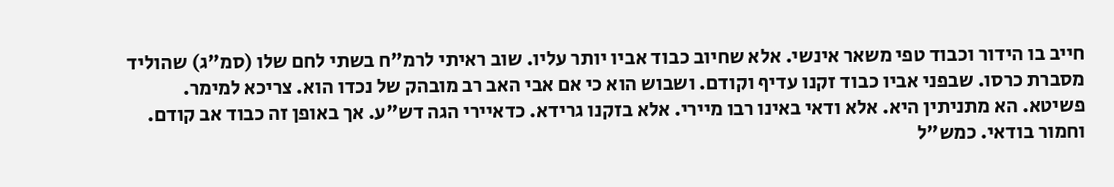חייב בו הידור וכבוד טפי משאר אינשי. אלא שחיוב כבוד אביו יותר עליו. שוב ראיתי לרמ"ח בשתי לחם שלו (סמ"ג) שהוליד מסברת כרסו. שבפני אביו כבוד זקנו עדיף וקודם. ושבוש הוא כי אם אבי האב רב מובהק של נכדו הוא. צריכא למימר. פשיטא. הא מתניתין היא. אלא ודאי באינו רבו מיירי. אלא בזקנו גרידא. כדאיירי הגה דש"ע. אך באופן זה כבוד אב קודם. וחמור בודאי. כמש"ל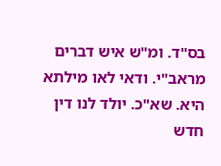בס"ד. ומ"ש איש דברים מראב"י. ודאי לאו מילתא היא. שא"כ. יולד לנו דין חדש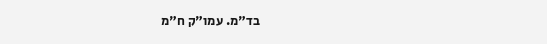בד"מ. עמו"ק ח"מ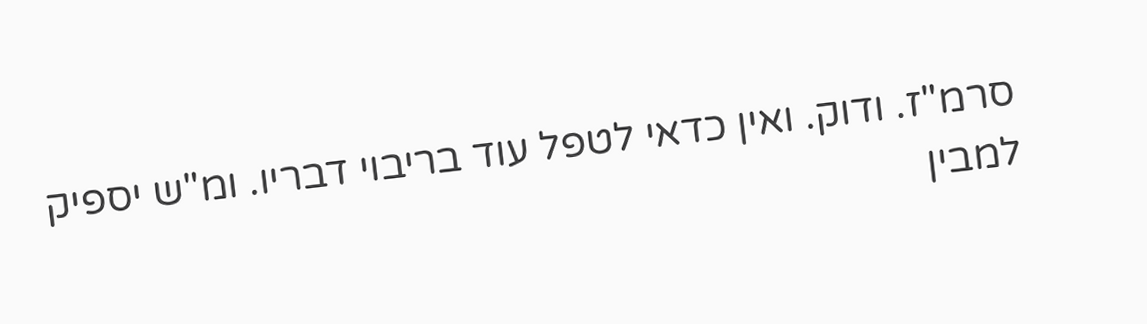סרמ"ז. ודוק. ואין כדאי לטפל עוד בריבוי דבריו. ומ"ש יספיק למבין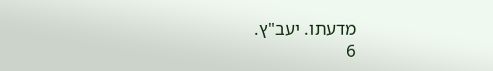מדעתו. יעב"ץ.
6